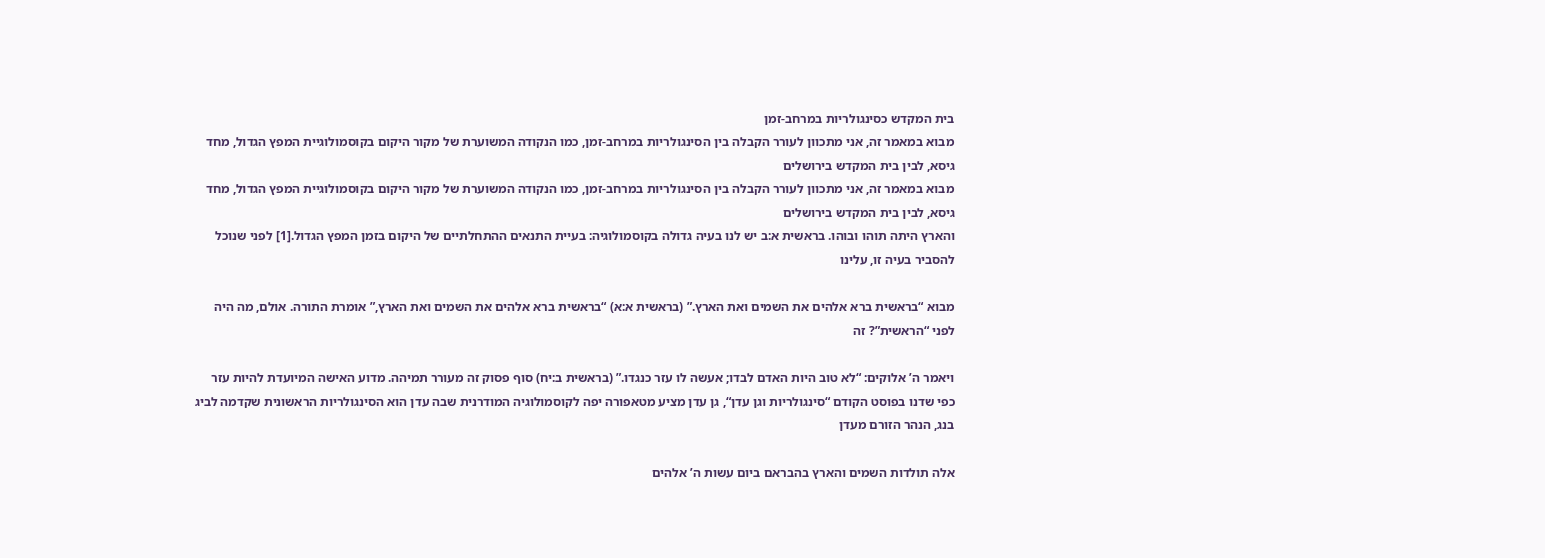בית המקדש כסינגולריות במרחב-זמן
מבוא במאמר זה, אני מתכוון לעורר הקבלה בין הסינגולריות במרחב-זמן, כמו הנקודה המשוערת של מקור היקום בקוסמולוגיית המפץ הגדול, מחד גיסא, לבין בית המקדש בירושלים
מבוא במאמר זה, אני מתכוון לעורר הקבלה בין הסינגולריות במרחב-זמן, כמו הנקודה המשוערת של מקור היקום בקוסמולוגיית המפץ הגדול, מחד גיסא, לבין בית המקדש בירושלים
והארץ היתה תוהו ובוהו. בראשית א:ב יש לנו בעיה גדולה בקוסמולוגיה: בעיית התנאים ההתחלתיים של היקום בזמן המפץ הגדול.[1] לפני שנוכל להסביר בעיה זו, עלינו

מבוא “בראשית ברא אלהים את השמים ואת הארץ.” (בראשית א:א) “בראשית ברא אלהים את השמים ואת הארץ,” אומרת התורה. אולם, מה היה לפני “הראשית”? זה

ויאמר ה’ אלוקים: “לא טוב היות האדם לבדו; אעשה לו עזר כנגדו.” (בראשית ב:יח) סוף פסוק זה מעורר תמיהה. מדוע האישה המיועדת להיות עזר
כפי שדנו בפוסט הקודם “סינגולריות וגן עדן“, גן עדן מציע מטאפורה יפה לקוסמולוגיה המודרנית שבה עדן הוא הסינגולריות הראשונית שקדמה לביג בנג, הנהר הזורם מעדן

אלה תולדות השמים והארץ בהבראם ביום עשות ה’ אלהים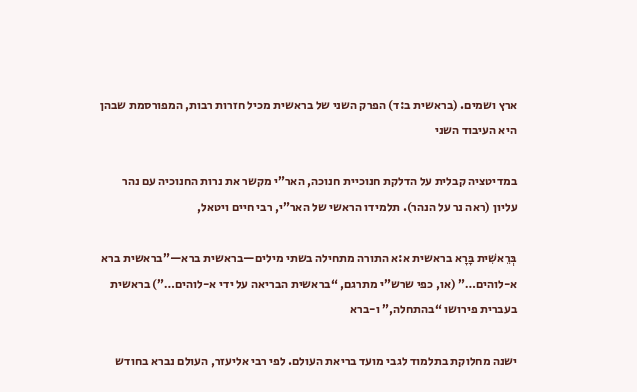ארץ ושמים. (בראשית ב:ד) הפרק השני של בראשית מכיל חזרות רבות, המפורסמת שבהן היא העיבוד השני

במדיטציה קבלית על הדלקת חנוכיית חנוכה, האר”י מקשר את נרות החנוכיה עם נהר עליון (ראה נר על הנהר). תלמידו הראשי של האר”י, רבי חיים ויטאל,

בְּרֵאשִׁית בָּרָא בראשית א:א התורה מתחילה בשתי מילים—בראשית ברא—”בראשית ברא א-לוהים…” (או, כפי שרש”י מתרגם, “בראשית הבריאה על ידי א-לוהים…”) בראשית בעברית פירושו “בהתחלה,” ו-ברא

ישנה מחלוקת בתלמוד לגבי מועד בריאת העולם. לפי רבי אליעזר, העולם נברא בחודש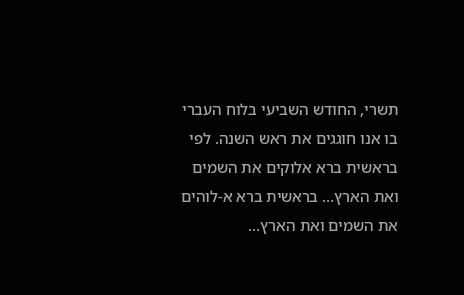תשרי, החודש השביעי בלוח העברי בו אנו חוגגים את ראש השנה. לפי
בראשית ברא אלוקים את השמים ואת הארץ… בראשית ברא א-לוהים את השמים ואת הארץ…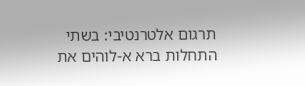תרגום אלטרנטיבי: בשתי התחלות ברא א-לוהים את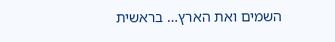השמים ואת הארץ… בראשית